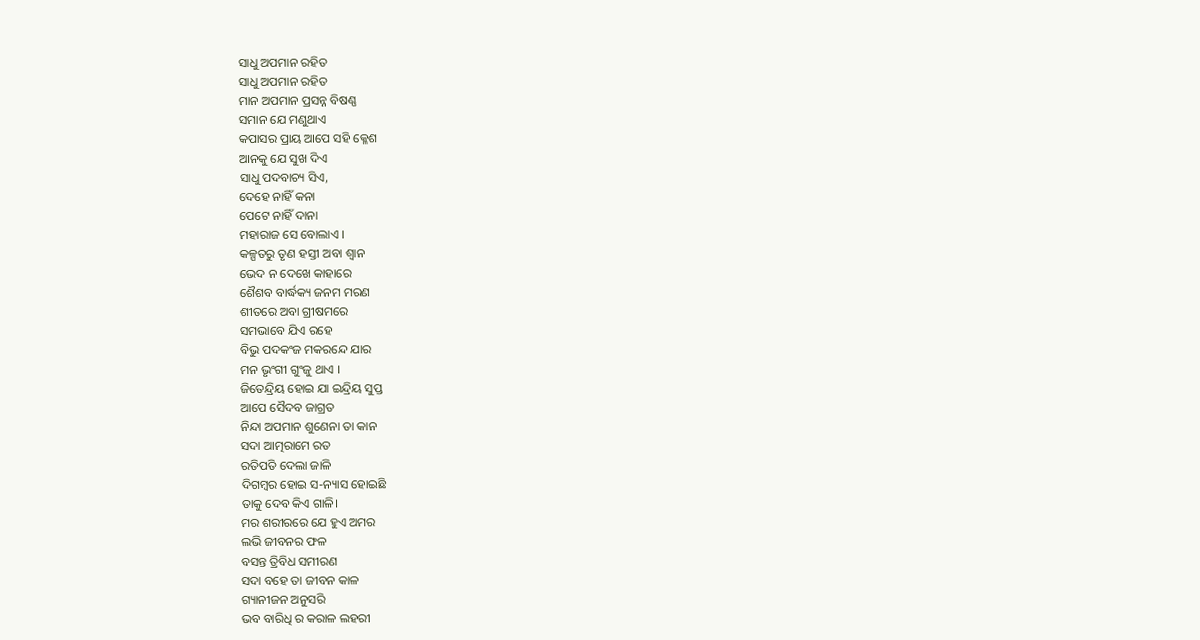ସାଧୁ ଅପମାନ ରହିତ
ସାଧୁ ଅପମାନ ରହିତ
ମାନ ଅପମାନ ପ୍ରସନ୍ନ ବିଷଣ୍ଣ
ସମାନ ଯେ ମଣୁଥାଏ
କପାସର ପ୍ରାୟ ଆପେ ସହି କ୍ଳେଶ
ଆନକୁ ଯେ ସୁଖ ଦିଏ
ସାଧୁ ପଦବାଚ୍ୟ ସିଏ,
ଦେହେ ନାହିଁ କନା
ପେଟେ ନାହିଁ ଦାନା
ମହାରାଜ ସେ ବୋଲାଏ ।
କଳ୍ପତରୁ ତୃଣ ହସ୍ତୀ ଅବା ଶ୍ବାନ
ଭେଦ ନ ଦେଖେ କାହାରେ
ଶୈଶବ ବାର୍ଦ୍ଧକ୍ୟ ଜନମ ମରଣ
ଶୀତରେ ଅବା ଗ୍ରୀଷମରେ
ସମଭାବେ ଯିଏ ରହେ
ବିଭୁ ପଦକଂଜ ମକରନ୍ଦେ ଯାର
ମନ ଭୃଂଗୀ ଗୁଂଜୁ ଥାଏ ।
ଜିତେନ୍ଦ୍ରିୟ ହୋଇ ଯା ଇନ୍ଦ୍ରିୟ ସୁପ୍ତ
ଆପେ ସୈଦବ ଜାଗ୍ରତ
ନିନ୍ଦା ଅପମାନ ଶୁଣେନା ତା କାନ
ସଦା ଆତ୍ମରାମେ ରତ
ରତିପତି ଦେଲା ଜାଳି
ଦିଗମ୍ବର ହୋଇ ସ-ନ୍ୟାସ ହୋଇଛି
ତାକୁ ଦେବ କିଏ ଗାଳି।
ମର ଶରୀରରେ ଯେ ହୁଏ ଅମର
ଲଭି ଜୀବନର ଫଳ
ବସନ୍ତ ତ୍ରିବିଧ ସମୀରଣ
ସଦା ବହେ ତା ଜୀବନ କାଳ
ଗ୍ୟାନୀଜନ ଅନୁସରି
ଭବ ବାରିଧି ର କରାଳ ଲହରୀ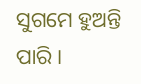ସୁଗମେ ହୁଅନ୍ତି ପାରି ।